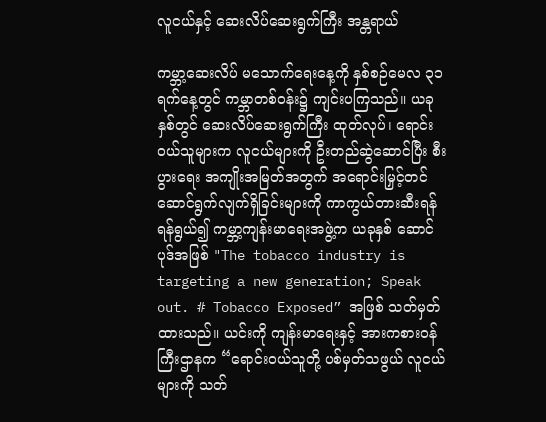လူငယ်နှင့် ဆေးလိပ်ဆေးရွက်ကြီး အန္တရာယ်

ကမ္ဘာ့ဆေးလိပ် မသောက်ရေးနေ့ကို နှစ်စဉ်မေလ ၃၁ ရက်နေ့တွင် ကမ္ဘာတစ်ဝန်း၌ ကျင်းပကြသည်။ ယခုနှစ်တွင် ဆေးလိပ်ဆေးရွက်ကြီး ထုတ်လုပ်၊ ရောင်းဝယ်သူများက လူငယ်များကို ဦးတည်ဆွဲဆောင်ပြီး စီးပွားရေး အကျိုးအမြတ်အတွက် အရောင်းမြှင့်တင် ဆောင်ရွက်လျက်ရှိခြင်းများကို ကာကွယ်တားဆီးရန် ရန်ရွယ်၍ ကမ္ဘာ့ကျန်းမာရေးအဖွဲ့က ယခုနှစ် ဆောင်ပုဒ်အဖြစ် "The tobacco industry is targeting a new generation; Speak out. # Tobacco Exposed” အဖြစ် သတ်မှတ်ထားသည်။ ယင်းကို ကျန်းမာရေးနှင့် အားကစားဝန်ကြီးဌာနက “ရောင်းဝယ်သူတို့ ပစ်မှတ်သဖွယ် လူငယ်များကို သတ်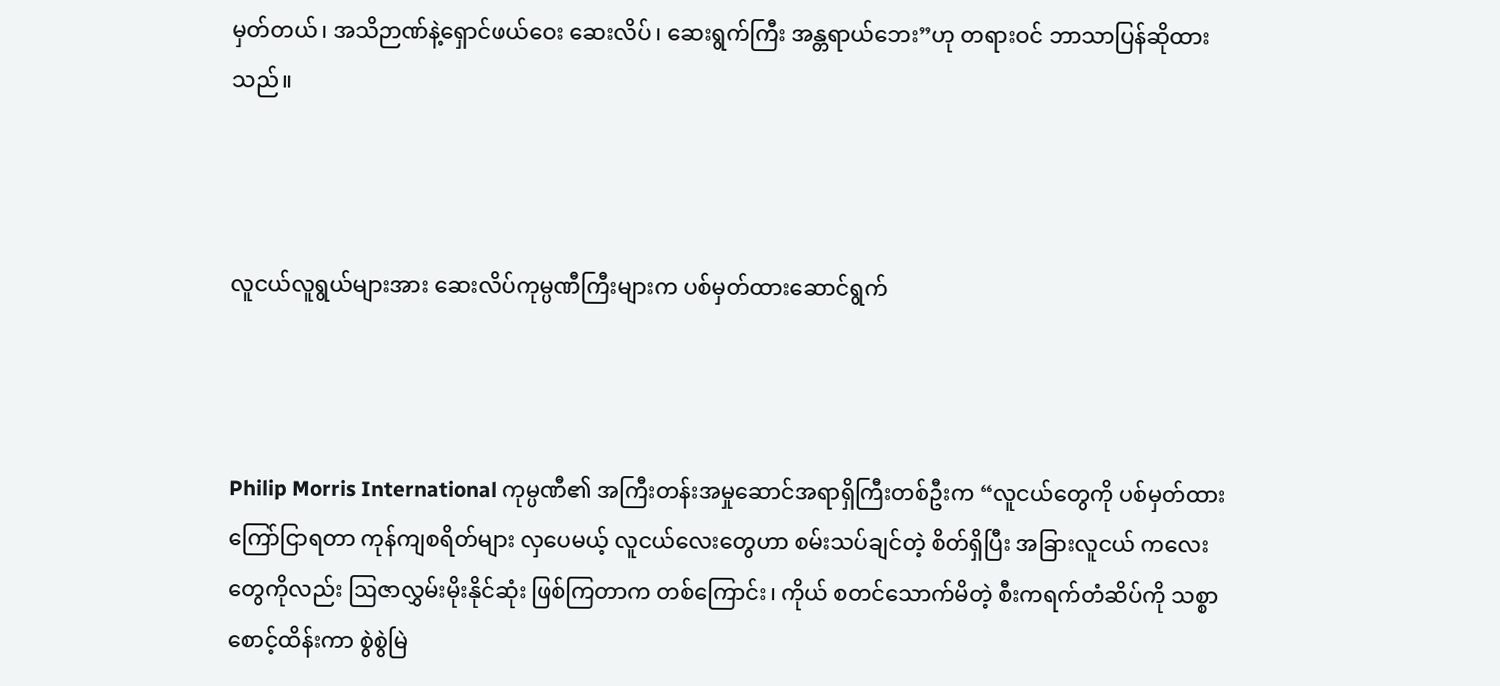မှတ်တယ်၊ အသိဉာဏ်နဲ့ရှောင်ဖယ်ဝေး ဆေးလိပ်၊ ဆေးရွက်ကြီး အန္တရာယ်ဘေး”ဟု တရားဝင် ဘာသာပြန်ဆိုထားသည်။



လူငယ်လူရွယ်များအား ဆေးလိပ်ကုမ္ပဏီကြီးများက ပစ်မှတ်ထားဆောင်ရွက်



Philip Morris International ကုမ္ပဏီ၏ အကြီးတန်းအမှုဆောင်အရာရှိကြီးတစ်ဦးက “လူငယ်တွေကို ပစ်မှတ်ထား ကြော်ငြာရတာ ကုန်ကျစရိတ်များ လှပေမယ့် လူငယ်လေးတွေဟာ စမ်းသပ်ချင်တဲ့ စိတ်ရှိပြီး အခြားလူငယ် ကလေးတွေကိုလည်း ဩဇာလွှမ်းမိုးနိုင်ဆုံး ဖြစ်ကြတာက တစ်ကြောင်း၊ ကိုယ် စတင်သောက်မိတဲ့ စီးကရက်တံဆိပ်ကို သစ္စာစောင့်ထိန်းကာ စွဲစွဲမြဲ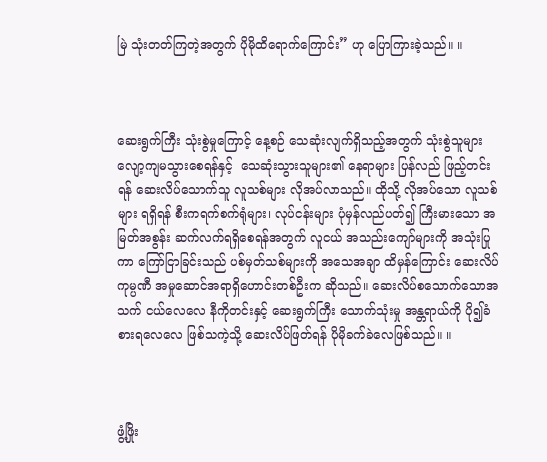မြဲ သုံးတတ်ကြတဲ့အတွက် ပိုမိုထိရောက်ကြောင်း” ဟု ပြောကြားခဲ့သည်။ ။



ဆေးရွက်ကြီး သုံးစွဲမှုကြောင့် နေ့စဉ် သေဆုံးလျက်ရှိသည့်အတွက် သုံးစွဲသူများ လျော့ကျမသွားစေရန်နှင့်  သေဆုံးသွားသူများ၏ နေရာများ ပြန်လည် ဖြည့်တင်းရန် ဆေးလိပ်သောက်သူ လူသစ်များ လိုအပ်လာသည်။ ထိုသို့ လိုအပ်သော လူသစ်များ ရရှိရန် စီးကရက်စက်ရုံများ၊ လုပ်ငန်းများ ပုံမှန်လည်ပတ်၍ ကြီးမားသော အမြတ်အစွန်း ဆက်လက်ရရှိစေရန်အတွက် လူငယ် အသည်းကျော်များကို အသုံးပြုကာ ကြော်ငြာခြင်းသည် ပစ်မှတ်သစ်များကို အသေအချာ ထိမှန်ကြောင်း ဆေးလိပ်ကုမ္ပဏီ အမှုဆောင်အရာရှိဟောင်းတစ်ဦးက ဆိုသည်။ ဆေးလိပ်စသောက်သောအသက် ငယ်လေလေ နီကိုတင်းနှင့် ဆေးရွက်ကြီး သောက်သုံးမှု အန္တရာယ်ကို ပို၍ခံစားရလေလေ ဖြစ်သကဲ့သို့ ဆေးလိပ်ဖြတ်ရန် ပိုမိုခက်ခဲလေဖြစ်သည်။ ။



ဖွံ့ဖြိုး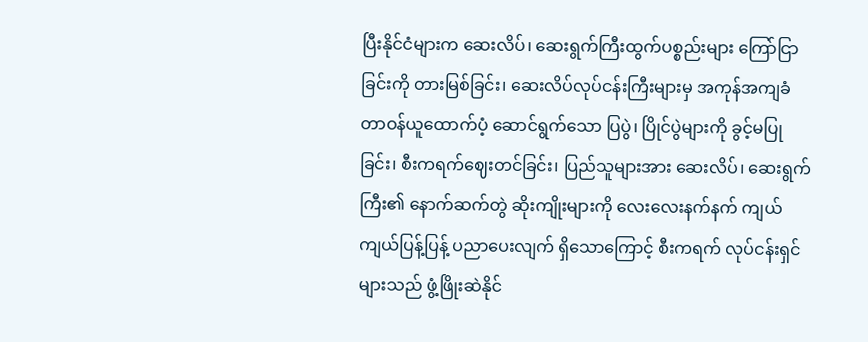ပြီးနိုင်ငံများက ဆေးလိပ်၊ ဆေးရွက်ကြီးထွက်ပစ္စည်းများ ကြော်ငြာခြင်းကို တားမြစ်ခြင်း၊ ဆေးလိပ်လုပ်ငန်းကြီးများမှ အကုန်အကျခံ တာဝန်ယူထောက်ပံ့ ဆောင်ရွက်သော ပြပွဲ၊ ပြိုင်ပွဲများကို ခွင့်မပြုခြင်း၊ စီးကရက်ဈေးတင်ခြင်း၊ ပြည်သူများအား ဆေးလိပ်၊ ဆေးရွက်ကြီး၏ နောက်ဆက်တွဲ ဆိုးကျိုးများကို လေးလေးနက်နက် ကျယ်ကျယ်ပြန့်ပြန့် ပညာပေးလျက် ရှိသောကြောင့် စီးကရက် လုပ်ငန်းရှင်များသည် ဖွံ့ဖြိုးဆဲနိုင်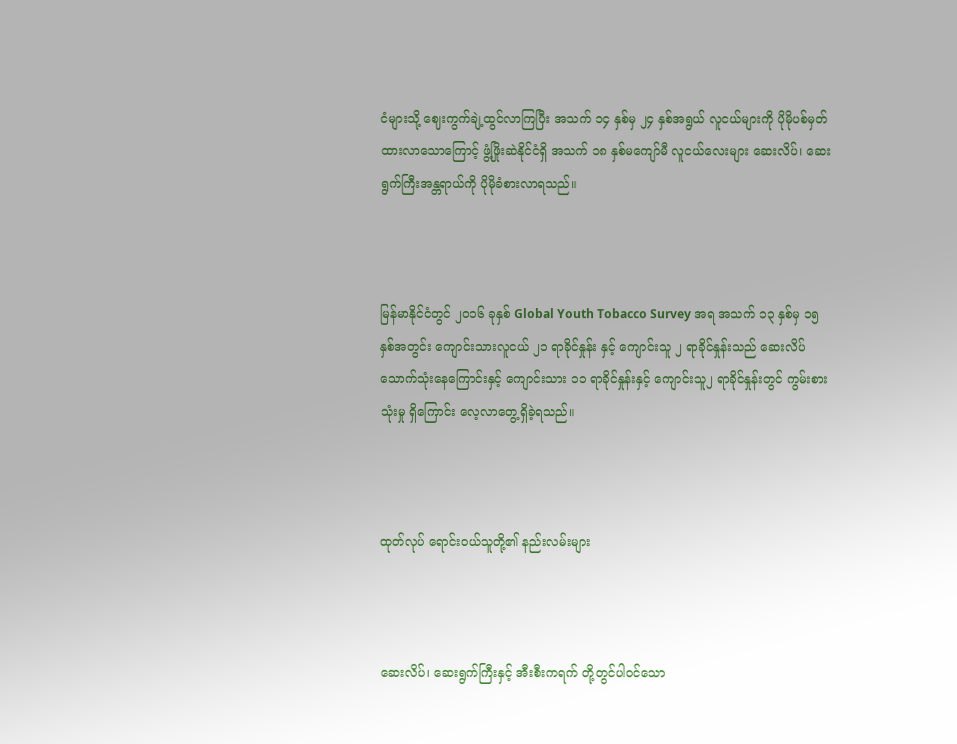ငံများသို့ ဈေးကွက်ချဲ့ထွင်လာကြပြီး အသက် ၁၄ နှစ်မှ ၂၄ နှစ်အရွယ် လူငယ်များကို ပိုမိုပစ်မှတ်ထားလာသောကြောင့် ဖွံ့ဖြိုးဆဲနိုင်ငံရှိ အသက် ၁၈ နှစ်မကျော်မီ လူငယ်လေးများ ဆေးလိပ်၊ ဆေးရွက်ကြီးအန္တရာယ်ကို ပိုမိုခံစားလာရသည်။



မြန်မာနိုင်ငံတွင် ၂၀၁၆ ခုနှစ် Global Youth Tobacco Survey အရ အသက် ၁၃ နှစ်မှ ၁၅ နှစ်အတွင်း ကျောင်းသားလူငယ် ၂၁ ရာခိုင်နှုန်း နှင့် ကျောင်းသူ ၂ ရာခိုင်နှုန်းသည် ဆေးလိပ်သောက်သုံးနေကြောင်းနှင့် ကျောင်းသား ၁၁ ရာခိုင်နှုန်းနှင့် ကျောင်းသူ၂ ရာခိုင်နှုန်းတွင် ကွမ်းစားသုံးမှု ရှိကြောင်း လေ့လာတွေ့ရှိခဲ့ရသည်။



ထုတ်လုပ် ရောင်းဝယ်သူတို့၏ နည်းလမ်းများ



ဆေးလိပ်၊ ဆေးရွက်ကြီးနှင့် အီးစီးကရက် တို့တွင်ပါဝင်သော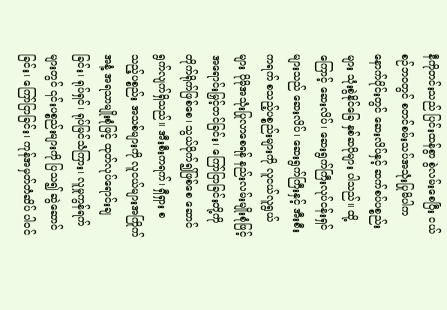နီကိုတင်းသည် ပြင်းထန်စွာ စွဲလမ်းစေပြီး ငယ်စဉ်ဘဝတွင် စတင်စမ်းသပ်အသုံးပြုမိပါက နောက်ပိုင်းတွင် ဆေးလိပ်နှင့် ဆက်စပ်ပစ္စည်းများ သုံးစွဲနိုင်ခြေ နှစ်ဆပိုများ ပါသည်။ ထို့ကြောင့် ဆေးလိပ်၊ ဆေးရွက်ကြီးလုပ်ငန်းရှင်များသည် ဆေးလိပ်၊ ဆေးရွက်ကြီးနှင့် အီးစီးကရက် စသည့်ပစ္စည်းများကို လူငယ်လူရွယ်များ ပိုမိုအသုံးပြုလာစေရန် နည်းလမ်းမျိုးစုံဖြင့် အရောင်းမြှင့်တင်ခြင်း၊ ကြော်ငြာခြင်းတို့ကို တိုက်ရိုက်ဖြစ်စေ၊ သွယ်ဝိုက်၍ဖြစ်စေ ဆောင်ရွက်လျက်ရှိသည်။ အီးစီးကရက်၊ ရှီရှား စသည့်ပစ္စည်း အသစ်များကို လူငယ်များအကြိုက် အနံ့ အရသာမျိုးစုံဖြင့် ထုတ်လုပ်ရောင်းချခြင်း၊ ရုပ်ရှင်၊ ရုပ်မြင်သံကြား၊ လူမှုကွန်ရက်များတွင် ၎င်းပစ္စည်းများကို ပြသ၍ ဆွဲဆောင်ခြင်း၊ ကြော်ငြာခြင်း၊ ကုန်အမှတ်တံဆိပ် ပါဝင်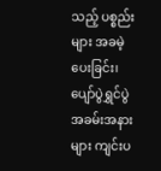သည့် ပစ္စည်းများ အခမဲ့ပေးခြင်း၊ ပျော်ပွဲရွှင်ပွဲ အခမ်းအနားများ ကျင်းပ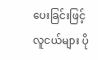ပေးခြင်းဖြင့် လူငယ်များ ပို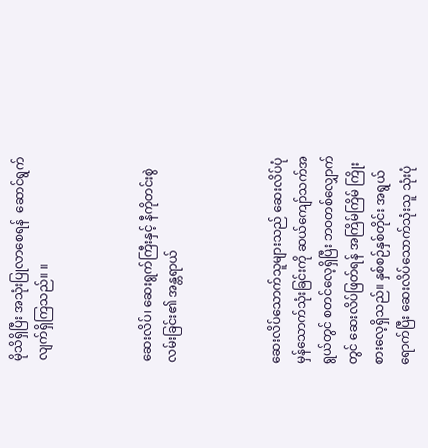မိုသိရှိပြီး အသုံးပြုလာစေရန်  ဆောင်ရွက်လျက်ရှိကြသည်။ ။



ဆေးလိပ်၊ ဆေးရွက်ကြီးနှင့် နီကိုတင်းစွဲလမ်းခြင်း၏ အန္တရာယ်



ဆေးလိပ်သောက်သူများသည် ဆေးလိပ်ပုံမှန်သောက်သုံးခြင်းကို ဆယ်ကျော်သက်အရွယ်တွင် စတင်လေ့ရှိပြီး ဘဝတစ်လျှောက်တွင် ဆေးလိပ်ဖြတ်ရန် အကြိမ်ကြိမ် ကြိုးစားလေ့ရှိသည်။ နှစ်စဉ်နှစ်တိုင်း အရွယ်ရောက်ပြီး ဆေးလိပ်သောက်သုံးသူ သုံးပုံ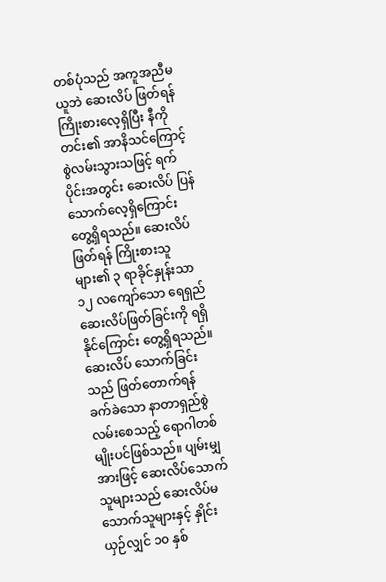တစ်ပုံသည် အကူအညီမယူဘဲ ဆေးလိပ် ဖြတ်ရန် ကြိုးစားလေ့ရှိပြီး နီကိုတင်း၏ အာနိသင်ကြောင့် စွဲလမ်းသွားသဖြင့် ရက်ပိုင်းအတွင်း ဆေးလိပ် ပြန်သောက်လေ့ရှိကြောင်း တွေ့ရှိရသည်။ ဆေးလိပ်ဖြတ်ရန် ကြိုးစားသူများ၏ ၃ ရာခိုင်နှုန်းသာ ၁၂ လကျော်သော ရေရှည်ဆေးလိပ်ဖြတ်ခြင်းကို ရရှိနိုင်ကြောင်း တွေ့ရှိရသည်။ ဆေးလိပ် သောက်ခြင်းသည် ဖြတ်တောက်ရန် ခက်ခဲသော နာတာရှည်စွဲလမ်းစေသည့် ရောဂါတစ်မျိုးပင်ဖြစ်သည်။ ပျမ်းမျှအားဖြင့် ဆေးလိပ်သောက်သူများသည် ဆေးလိပ်မသောက်သူများနှင့် နှိုင်းယှဉ်လျှင် ၁၀ နှစ်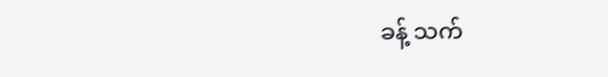ခန့် သက်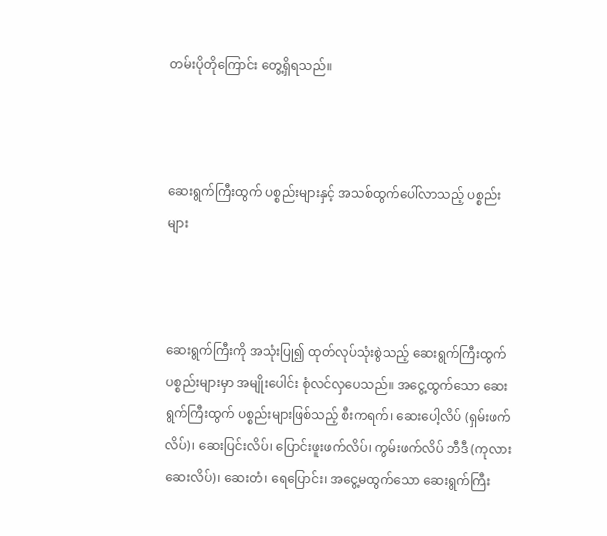တမ်းပိုတိုကြောင်း တွေ့ရှိရသည်။



ဆေးရွက်ကြီးထွက် ပစ္စည်းများနှင့် အသစ်ထွက်ပေါ်လာသည့် ပစ္စည်းများ



ဆေးရွက်ကြီးကို အသုံးပြု၍ ထုတ်လုပ်သုံးစွဲသည့် ဆေးရွက်ကြီးထွက် ပစ္စည်းများမှာ အမျိုးပေါင်း စုံလင်လှပေသည်။ အငွေ့ထွက်သော ဆေးရွက်ကြီးထွက် ပစ္စည်းများဖြစ်သည့် စီးကရက်၊ ဆေးပေါ့လိပ် (ရှမ်းဖက်လိပ်)၊ ဆေးပြင်းလိပ်၊ ပြောင်းဖူးဖက်လိပ်၊ ကွမ်းဖက်လိပ် ဘီဒီ (ကုလားဆေးလိပ်)၊ ဆေးတံ၊ ရေပြောင်း၊ အငွေ့မထွက်သော ဆေးရွက်ကြီး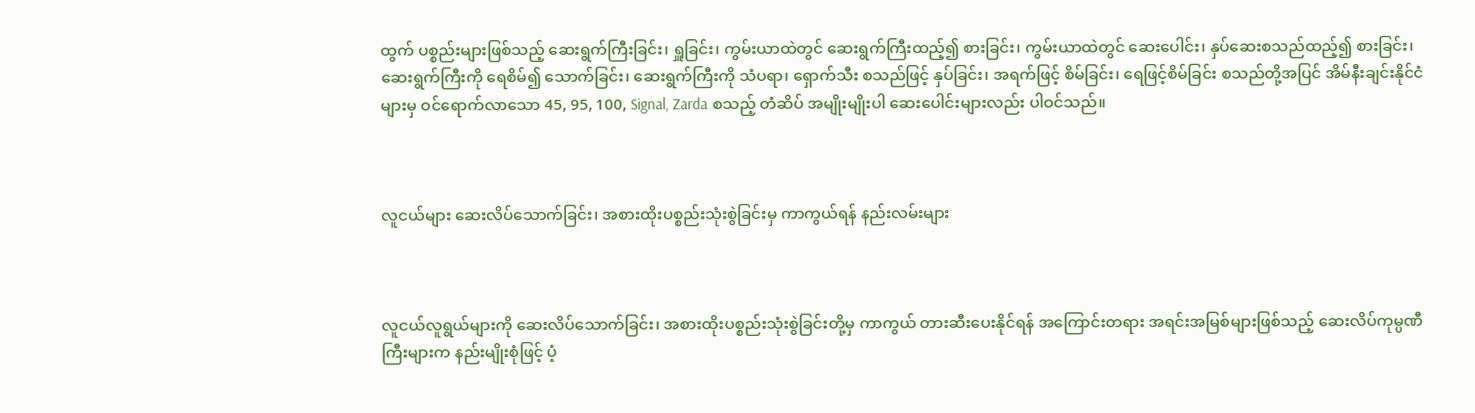ထွက် ပစ္စည်းများဖြစ်သည့် ဆေးရွက်ကြီးခြင်း၊ ရှူခြင်း၊ ကွမ်းယာထဲတွင် ဆေးရွက်ကြီးထည့်၍ စားခြင်း၊ ကွမ်းယာထဲတွင် ဆေးပေါင်း၊ နှပ်ဆေးစသည်ထည့်၍ စားခြင်း၊ ဆေးရွက်ကြီးကို ရေစိမ်၍ သောက်ခြင်း၊ ဆေးရွက်ကြီးကို သံပရာ၊ ရှောက်သီး စသည်ဖြင့် နှပ်ခြင်း၊ အရက်ဖြင့် စိမ်ခြင်း၊ ရေဖြင့်စိမ်ခြင်း စသည်တို့အပြင် အိမ်နီးချင်းနိုင်ငံများမှ ဝင်ရောက်လာသော 45, 95, 100, Signal, Zarda စသည့် တံဆိပ် အမျိုးမျိုးပါ ဆေးပေါင်းများလည်း ပါဝင်သည်။



လူငယ်များ ဆေးလိပ်သောက်ခြင်း၊ အစားထိုးပစ္စည်းသုံးစွဲခြင်းမှ ကာကွယ်ရန် နည်းလမ်းများ



လူငယ်လူရွယ်များကို ဆေးလိပ်သောက်ခြင်း၊ အစားထိုးပစ္စည်းသုံးစွဲခြင်းတို့မှ ကာကွယ် တားဆီးပေးနိုင်ရန် အကြောင်းတရား အရင်းအမြစ်များဖြစ်သည့် ဆေးလိပ်ကုမ္ပဏီကြီးများက နည်းမျိုးစုံဖြင့် ပံ့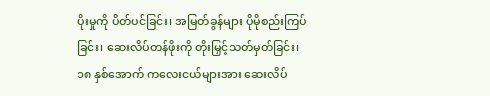ပိုးမှုကို ပိတ်ပင်ခြင်း၊ အမြတ်ခွန်များ ပိုမိုစည်းကြပ်ခြင်း၊ ဆေးလိပ်တန်ဖိုးကို တိုးမြှင့်သတ်မှတ်ခြင်း၊ ၁၈ နှစ်အောက် ကလေးငယ်များအား ဆေးလိပ်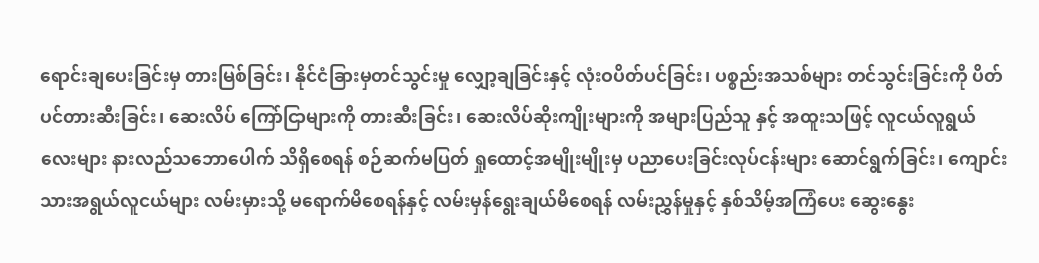ရောင်းချပေးခြင်းမှ တားမြစ်ခြင်း၊ နိုင်ငံခြားမှတင်သွင်းမှု လျှော့ချခြင်းနှင့် လုံးဝပိတ်ပင်ခြင်း၊ ပစ္စည်းအသစ်များ တင်သွင်းခြင်းကို ပိတ်ပင်တားဆီးခြင်း၊ ဆေးလိပ် ကြော်ငြာများကို တားဆီးခြင်း၊ ဆေးလိပ်ဆိုးကျိုးများကို အများပြည်သူ နှင့် အထူးသဖြင့် လူငယ်လူရွယ်လေးများ နားလည်သဘောပေါက် သိရှိစေရန် စဉ်ဆက်မပြတ် ရှုထောင့်အမျိုးမျိုးမှ ပညာပေးခြင်းလုပ်ငန်းများ ဆောင်ရွက်ခြင်း၊ ကျောင်းသားအရွယ်လူငယ်များ လမ်းမှားသို့ မရောက်မိစေရန်နှင့် လမ်းမှန်ရွေးချယ်မိစေရန် လမ်းညွှန်မှုနှင့် နှစ်သိမ့်အကြံပေး ဆွေးနွေး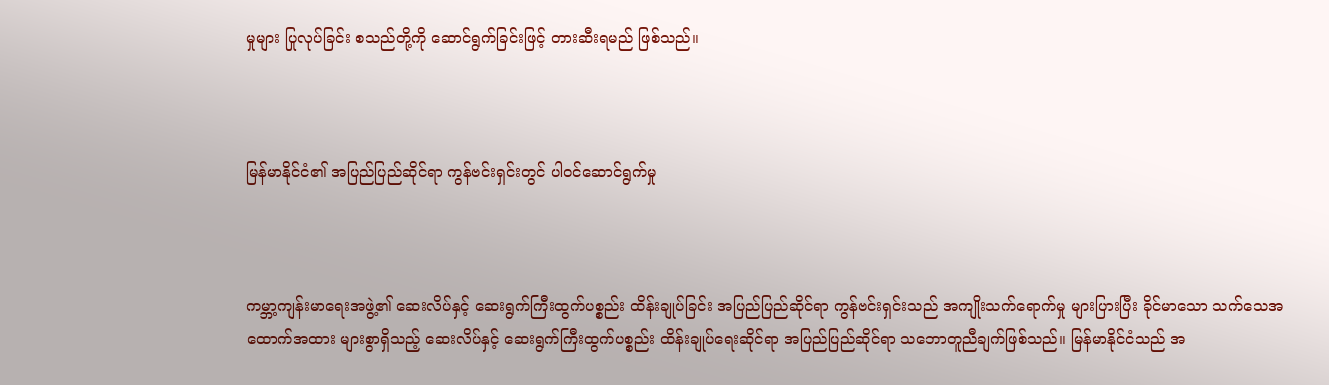မှုများ ပြုလုပ်ခြင်း စသည်တို့ကို ဆောင်ရွက်ခြင်းဖြင့် တားဆီးရမည် ဖြစ်သည်။



မြန်မာနိုင်ငံ၏ အပြည်ပြည်ဆိုင်ရာ ကွန်ဗင်းရှင်းတွင် ပါဝင်ဆောင်ရွက်မှု



ကမ္ဘာ့ကျန်းမာရေးအဖွဲ့၏ ဆေးလိပ်နှင့် ဆေးရွက်ကြီးထွက်ပစ္စည်း ထိန်းချုပ်ခြင်း အပြည်ပြည်ဆိုင်ရာ ကွန်ဗင်းရှင်းသည် အကျိုးသက်ရောက်မှု များပြားပြီး ခိုင်မာသော သက်သေအထောက်အထား များစွာရှိသည့် ဆေးလိပ်နှင့် ဆေးရွက်ကြီးထွက်ပစ္စည်း ထိန်းချုပ်ရေးဆိုင်ရာ အပြည်ပြည်ဆိုင်ရာ သဘောတူညီချက်ဖြစ်သည်။ မြန်မာနိုင်ငံသည် အ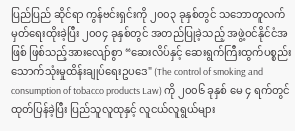ပြည်ပြည် ဆိုင်ရာ ကွန်ဗင်းရှင်းကို ၂၀၀၃ ခုနှစ်တွင် သဘောတူလက်မှတ်ရေးထိုးခဲ့ပြီး ၂၀၀၄ ခုနှစ်တွင် အတည်ပြုခဲ့သည့် အဖွဲ့ဝင်နိုင်ငံအဖြစ် ဖြစ်သည့်အားလျော်စွာ “ဆေးလိပ်နှင့် ဆေးရွက်ကြီးထွက်ပစ္စည်း သောက်သုံးမှုထိန်းချုပ်ရေးဥပဒေ" (The control of smoking and consumption of tobacco products Law) ကို ၂၀၀၆ ခုနှစ် မေ ၄ ရက်တွင် ထုတ်ပြန်ခဲ့ပြီး ပြည်သူလူထုနှင့် လူငယ်လူရွယ်များ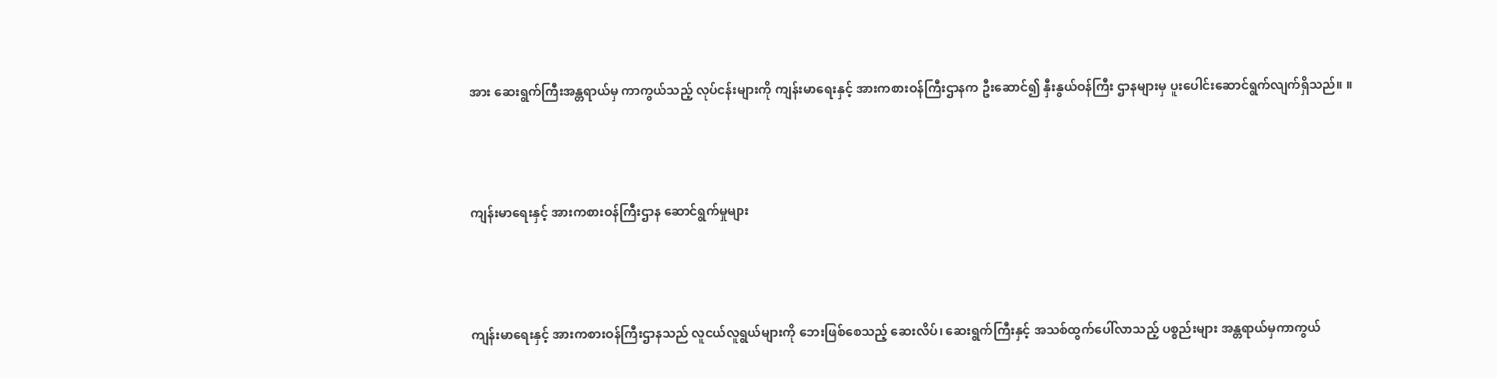အား ဆေးရွက်ကြီးအန္တရာယ်မှ ကာကွယ်သည့် လုပ်ငန်းများကို ကျန်းမာရေးနှင့် အားကစားဝန်ကြီးဌာနက ဦးဆောင်၍ နှီးနွယ်ဝန်ကြီး ဌာနများမှ ပူးပေါင်းဆောင်ရွက်လျက်ရှိသည်။ ။



ကျန်းမာရေးနှင့် အားကစားဝန်ကြီးဌာန ဆောင်ရွက်မှုများ



ကျန်းမာရေးနှင့် အားကစားဝန်ကြီးဌာနသည် လူငယ်လူရွယ်များကို ဘေးဖြစ်စေသည့် ဆေးလိပ်၊ ဆေးရွက်ကြီးနှင့် အသစ်ထွက်ပေါ်လာသည့် ပစ္စည်းများ အန္တရာယ်မှကာကွယ်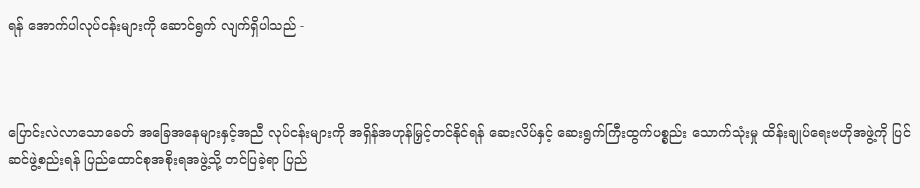ရန် အောက်ပါလုပ်ငန်းများကို ဆောင်ရွက် လျက်ရှိပါသည် -



ပြောင်းလဲလာသောခေတ် အခြေအနေများနှင့်အညီ လုပ်ငန်းများကို အရှိန်အဟုန်မြှင့်တင်နိုင်ရန် ဆေးလိပ်နှင့် ဆေးရွက်ကြီးထွက်ပစ္စည်း သောက်သုံးမှု ထိန်းချုပ်ရေးဗဟိုအဖွဲ့ကို ပြင်ဆင်ဖွဲ့စည်းရန် ပြည်ထောင်စုအစိုးရအဖွဲ့သို့ တင်ပြခဲ့ရာ ပြည်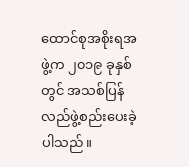ထောင်စုအစိုးရအဖွဲ့က ၂၀၁၉ ခုနှစ်တွင် အသစ်ပြန်လည်ဖွဲ့စည်းပေးခဲ့ပါသည်။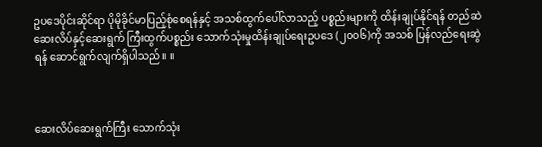ဥပဒေပိုင်းဆိုင်ရာ ပိုမိုခိုင်မာပြည့်စုံစေရန်နှင့် အသစ်ထွက်ပေါ်လာသည့် ပစ္စည်းများကို ထိန်းချုပ်နိုင်ရန် တည်ဆဲ ဆေးလိပ်နှင့်ဆေးရွက် ကြီးထွက်ပစ္စည်း သောက်သုံးမှုထိန်းချုပ်ရေးဥပဒေ (၂၀၀၆)ကို အသစ် ပြန်လည်ရေးဆွဲရန် ဆောင်ရွက်လျက်ရှိပါသည်။ ။



ဆေးလိပ်ဆေးရွက်ကြီး သောက်သုံး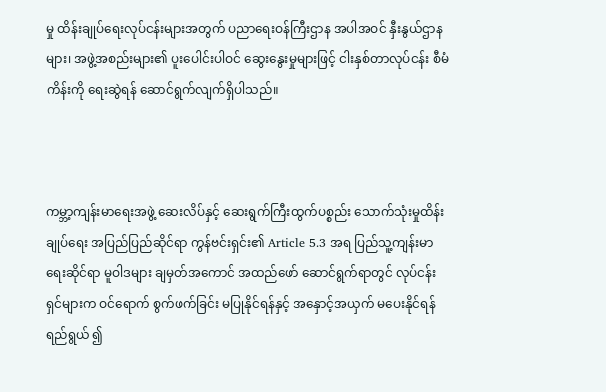မှု ထိန်းချုပ်ရေးလုပ်ငန်းများအတွက် ပညာရေးဝန်ကြီးဌာန အပါအဝင် နှီးနွယ်ဌာနများ၊ အဖွဲ့အစည်းများ၏ ပူးပေါင်းပါဝင် ဆွေးနွေးမှုများဖြင့် ငါးနှစ်တာလုပ်ငန်း စီမံကိန်းကို ရေးဆွဲရန် ဆောင်ရွက်လျက်ရှိပါသည်။



ကမ္ဘာ့ကျန်းမာရေးအဖွဲ့ ဆေးလိပ်နှင့် ဆေးရွက်ကြီးထွက်ပစ္စည်း သောက်သုံးမှုထိန်းချုပ်ရေး အပြည်ပြည်ဆိုင်ရာ ကွန်ဗင်းရှင်း၏ Article 5.3 အရ ပြည်သူ့ကျန်းမာရေးဆိုင်ရာ မူဝါဒများ ချမှတ်အကောင် အထည်ဖော် ဆောင်ရွက်ရာတွင် လုပ်ငန်းရှင်များက ဝင်ရောက် စွက်ဖက်ခြင်း မပြုနိုင်ရန်နှင့် အနှောင့်အယှက် မပေးနိုင်ရန် ရည်ရွယ် ၍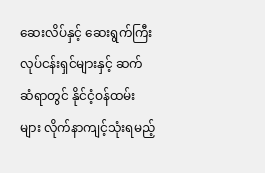ဆေးလိပ်နှင့် ဆေးရွက်ကြီး လုပ်ငန်းရှင်များနှင့် ဆက်ဆံရာတွင် နိုင်ငံ့ဝန်ထမ်းများ လိုက်နာကျင့်သုံးရမည့်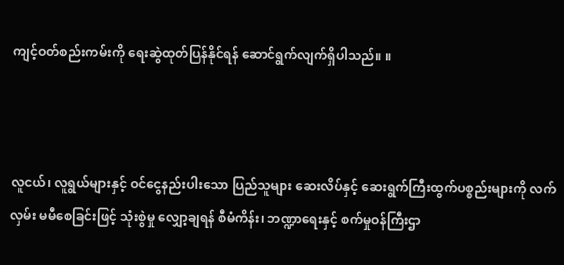ကျင့်ဝတ်စည်းကမ်းကို ရေးဆွဲထုတ်ပြန်နိုင်ရန် ဆောင်ရွက်လျက်ရှိပါသည်။ ။



လူငယ်၊ လူရွယ်များနှင့် ဝင်ငွေနည်းပါးသော ပြည်သူများ ဆေးလိပ်နှင့် ဆေးရွက်ကြီးထွက်ပစ္စည်းများကို လက်လှမ်း မမီစေခြင်းဖြင့် သုံးစွဲမှု လျှော့ချရန် စီမံကိန်း၊ ဘဏ္ဍာရေးနှင့် စက်မှုဝန်ကြီးဌာ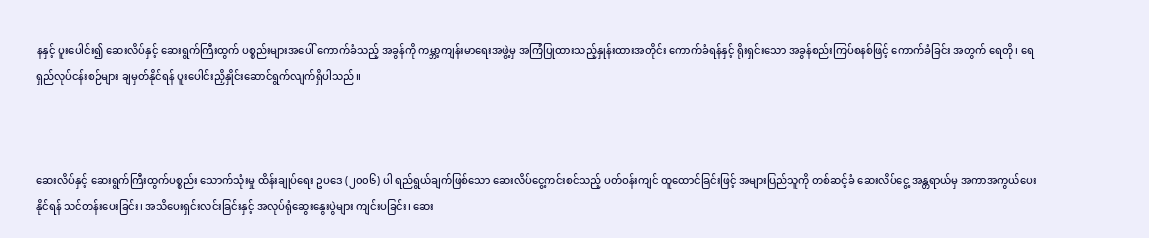နနှင့် ပူးပေါင်း၍ ဆေးလိပ်နှင့် ဆေးရွက်ကြီးထွက် ပစ္စည်းများအပေါ် ကောက်ခံသည့် အခွန်ကို ကမ္ဘာ့ကျန်းမာရေးအဖွဲ့မှ အကြံပြုထားသည့်နှုန်းထားအတိုင်း ကောက်ခံရန်နှင့် ရိုးရှင်းသော အခွန်စည်းကြပ်စနစ်ဖြင့် ကောက်ခံခြင်း အတွက် ရေတို၊ ရေရှည်လုပ်ငန်းစဉ်များ ချမှတ်နိုင်ရန် ပူးပေါင်းညှိနှိုင်းဆောင်ရွက်လျက်ရှိပါသည်။



ဆေးလိပ်နှင့် ဆေးရွက်ကြီးထွက်ပစ္စည်း သောက်သုံးမှု ထိန်းချုပ်ရေး ဥပဒေ (၂၀၀၆) ပါ ရည်ရွယ်ချက်ဖြစ်သော ဆေးလိပ်ငွေ့ကင်းစင်သည့် ပတ်ဝန်းကျင် ထူထောင်ခြင်းဖြင့် အများပြည်သူကို တစ်ဆင့်ခံ ဆေးလိပ်ငွေ့ အန္တရာယ်မှ အကာအကွယ်ပေးနိုင်ရန် သင်တန်းပေးခြင်း၊ အသိပေးရှင်းလင်းခြင်းနှင့် အလုပ်ရုံဆွေးနွေးပွဲများ ကျင်းပခြင်း၊ ဆေး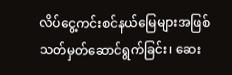လိပ်ငွေ့ကင်းစင်နယ်မြေများအဖြစ် သတ်မှတ်ဆောင်ရွက်ခြင်း၊ ဆေး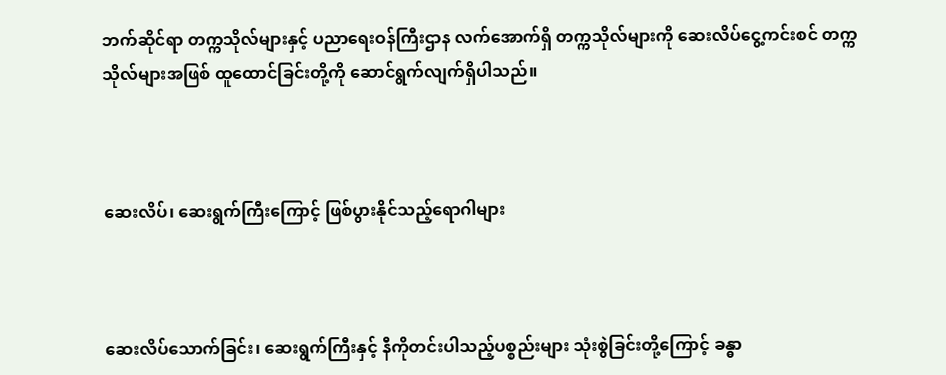ဘက်ဆိုင်ရာ တက္ကသိုလ်များနှင့် ပညာရေးဝန်ကြီးဌာန လက်အောက်ရှိ တက္ကသိုလ်များကို ဆေးလိပ်ငွေ့ကင်းစင် တက္ကသိုလ်များအဖြစ် ထူထောင်ခြင်းတို့ကို ဆောင်ရွက်လျက်ရှိပါသည်။



ဆေးလိပ်၊ ဆေးရွက်ကြီးကြောင့် ဖြစ်ပွားနိုင်သည့်ရောဂါများ



ဆေးလိပ်သောက်ခြင်း၊ ဆေးရွက်ကြီးနှင့် နီကိုတင်းပါသည့်ပစ္စည်းများ သုံးစွဲခြင်းတို့ကြောင့် ခန္ဓာ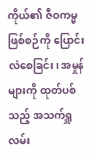ကိုယ်၏ ဇီဝကမ္မဖြစ်စဉ်ကို ပြောင်းလဲစေခြင်း၊ အမှုန်များကို ထုတ်ပစ်သည့် အသက်ရှူလမ်း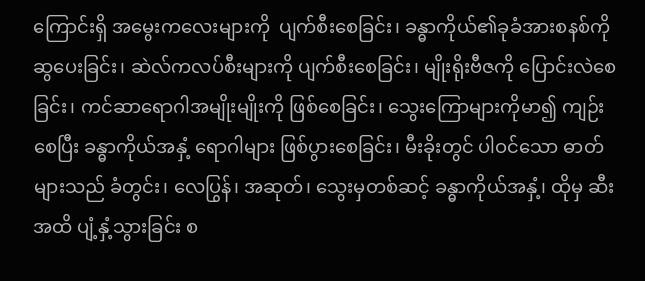ကြောင်းရှိ အမွေးကလေးများကို  ပျက်စီးစေခြင်း၊ ခန္ဓာကိုယ်၏ခုခံအားစနစ်ကို ဆွပေးခြင်း၊ ဆဲလ်ကလပ်စီးများကို ပျက်စီးစေခြင်း၊ မျိုးရိုးဗီဇကို ပြောင်းလဲစေခြင်း၊ ကင်ဆာရောဂါအမျိုးမျိုးကို ဖြစ်စေခြင်း၊ သွေးကြောများကိုမာ၍ ကျဉ်းစေပြီး ခန္ဓာကိုယ်အနှံ့ ရောဂါများ ဖြစ်ပွားစေခြင်း၊ မီးခိုးတွင် ပါဝင်သော ဓာတ်များသည် ခံတွင်း၊ လေပြွန်၊ အဆုတ်၊ သွေးမှတစ်ဆင့် ခန္ဓာကိုယ်အနှံ့၊ ထိုမှ ဆီးအထိ ပျံ့နှံ့သွားခြင်း စ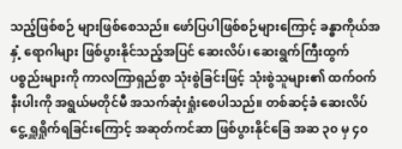သည့်ဖြစ်စဉ် များဖြစ်စေသည်။ ဖော်ပြပါဖြစ်စဉ်များကြောင့် ခန္ဓာကိုယ်အနှံ့ ရောဂါများ ဖြစ်ပွားနိုင်သည့်အပြင် ဆေးလိပ်၊ ဆေးရွက်ကြီးထွက်ပစ္စည်းများကို ကာလကြာရှည်စွာ သုံးစွဲခြင်းဖြင့် သုံးစွဲသူများ၏ ထက်ဝက်နီးပါးကို အရွယ်မတိုင်မီ အသက်ဆုံးရှုံးစေပါသည်။ တစ်ဆင့်ခံ ဆေးလိပ်ငွေ့ ရှူရှိုက်ရခြင်းကြောင့် အဆုတ်ကင်ဆာ ဖြစ်ပွားနိုင်ခြေ အဆ ၃၀ မှ ၄၀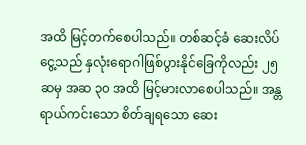အထိ မြင့်တက်စေပါသည်။ တစ်ဆင့်ခံ ဆေးလိပ်ငွေ့သည် နှလုံးရောဂါဖြစ်ပွားနိုင်ခြေကိုလည်း ၂၅ ဆမှ အဆ ၃၀ အထိ မြင့်မားလာစေပါသည်။ အန္တရာယ်ကင်းသော စိတ်ချရသော ဆေး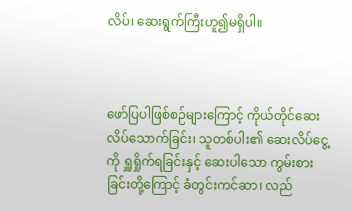လိပ်၊ ဆေးရွက်ကြီးဟူ၍မရှိပါ။



ဖော်ပြပါဖြစ်စဉ်များကြောင့် ကိုယ်တိုင်ဆေးလိပ်သောက်ခြင်း၊ သူတစ်ပါး၏ ဆေးလိပ်ငွေ့ကို ရှူရှိုက်ရခြင်းနှင့် ဆေးပါသော ကွမ်းစားခြင်းတို့ကြောင့် ခံတွင်းကင်ဆာ၊ လည်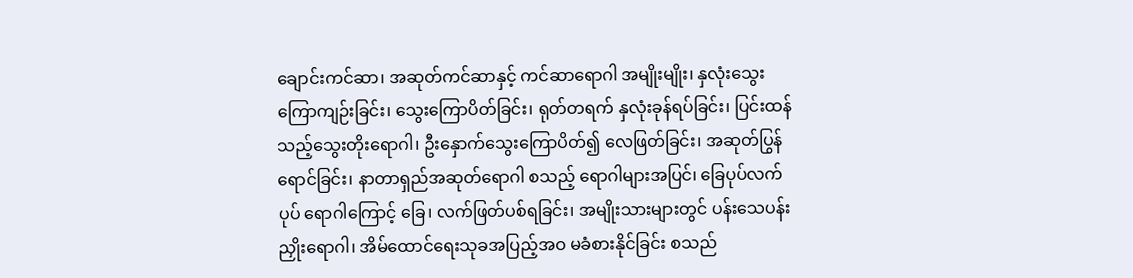ချောင်းကင်ဆာ၊ အဆုတ်ကင်ဆာနှင့် ကင်ဆာရောဂါ အမျိုးမျိုး၊ နှလုံးသွေးကြောကျဉ်းခြင်း၊ သွေးကြောပိတ်ခြင်း၊ ရုတ်တရက် နှလုံးခုန်ရပ်ခြင်း၊ ပြင်းထန်သည့်သွေးတိုးရောဂါ၊ ဦးနှောက်သွေးကြောပိတ်၍ လေဖြတ်ခြင်း၊ အဆုတ်ပြွန်ရောင်ခြင်း၊ နာတာရှည်အဆုတ်ရောဂါ စသည့် ရောဂါများအပြင်၊ ခြေပုပ်လက်ပုပ် ရောဂါကြောင့် ခြေ၊ လက်ဖြတ်ပစ်ရခြင်း၊ အမျိုးသားများတွင် ပန်းသေပန်းညှိုးရောဂါ၊ အိမ်ထောင်ရေးသုခအပြည့်အဝ မခံစားနိုင်ခြင်း စသည်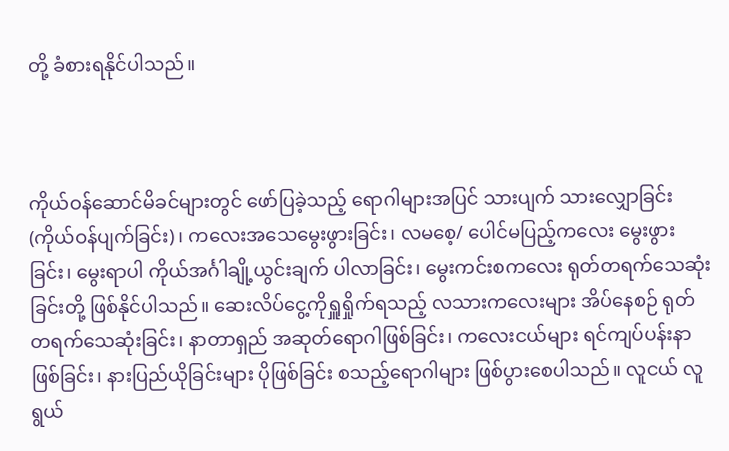တို့ ခံစားရနိုင်ပါသည်။



ကိုယ်ဝန်ဆောင်မိခင်များတွင် ဖော်ပြခဲ့သည့် ရောဂါများအပြင် သားပျက် သားလျှောခြင်း (ကိုယ်ဝန်ပျက်ခြင်း)၊ ကလေးအသေမွေးဖွားခြင်း၊ လမစေ့/ ပေါင်မပြည့်ကလေး မွေးဖွားခြင်း၊ မွေးရာပါ ကိုယ်အင်္ဂါချို့ယွင်းချက် ပါလာခြင်း၊ မွေးကင်းစကလေး ရုတ်တရက်သေဆုံးခြင်းတို့ ဖြစ်နိုင်ပါသည်။ ဆေးလိပ်ငွေ့ကိုရှူရှိုက်ရသည့် လသားကလေးများ အိပ်နေစဉ် ရုတ်တရက်သေဆုံးခြင်း၊ နာတာရှည် အဆုတ်ရောဂါဖြစ်ခြင်း၊ ကလေးငယ်များ ရင်ကျပ်ပန်းနာဖြစ်ခြင်း၊ နားပြည်ယိုခြင်းများ ပိုဖြစ်ခြင်း စသည့်ရောဂါများ ဖြစ်ပွားစေပါသည်။ လူငယ် လူရွယ်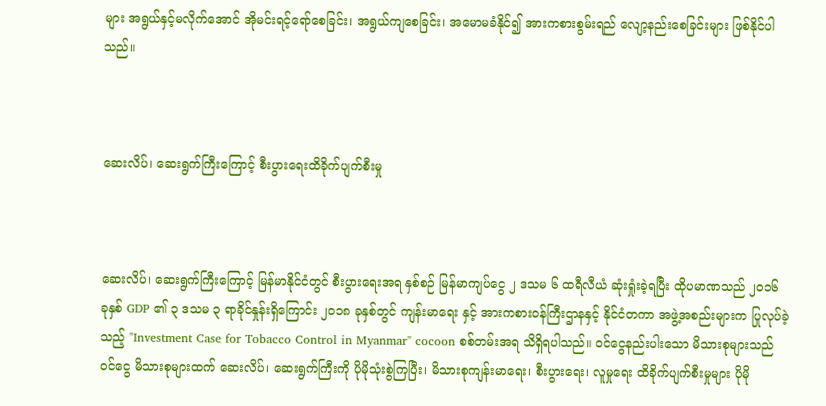များ အရွယ်နှင့်မလိုက်အောင် အိုမင်းရင့်ရော်စေခြင်း၊ အရွယ်ကျစေခြင်း၊ အမောမခံနိုင်၍ အားကစားစွမ်းရည် လျော့နည်းစေခြင်းများ ဖြစ်နိုင်ပါသည်။



ဆေးလိပ်၊ ဆေးရွက်ကြီးကြောင့် စီးပွားရေးထိခိုက်ပျက်စီးမှု



ဆေးလိပ်၊ ဆေးရွက်ကြီးကြောင့် မြန်မာနိုင်ငံတွင် စီးပွားရေးအရ နှစ်စဉ် မြန်မာကျပ်ငွေ ၂ ဒသမ ၆ ထရီလီယံ ဆုံးရှုံးခဲ့ရပြီး ထိုပမာဏသည် ၂၀၁၆ ခုနှစ် GDP ၏ ၃ ဒသမ ၃ ရာခိုင်နှုန်းရှိကြောင်း ၂၀၁၈ ခုနှစ်တွင် ကျန်းမာရေး နှင့် အားကစားဝန်ကြီးဌာနနှင့် နိုင်ငံတကာ အဖွဲ့အစည်းများက ပြုလုပ်ခဲ့သည့် "Investment Case for Tobacco Control in Myanmar" cocoon စစ်တမ်းအရ သိရှိရပါသည်။ ဝင်ငွေနည်းပါးသော မိသားစုများသည် ဝင်ငွေ မိသားစုများထက် ဆေးလိပ်၊ ဆေးရွက်ကြီးကို ပိုမိုသုံးစွဲကြပြီး၊ မိသားစုကျန်းမာရေး၊ စီးပွားရေး၊ လူမှုရေး ထိခိုက်ပျက်စီးမှုများ ပိုမို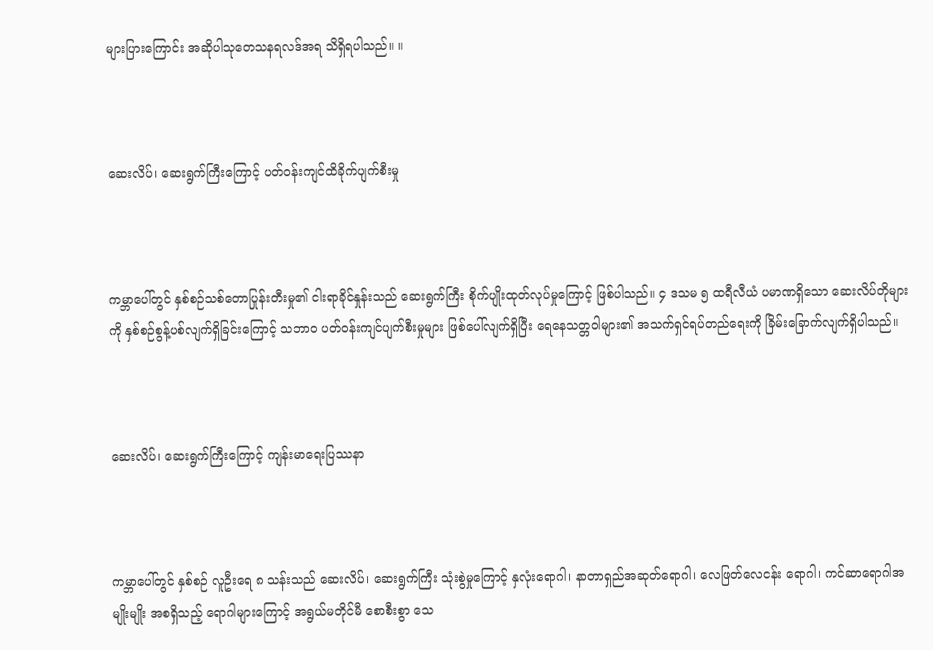များပြားကြောင်း အဆိုပါသုတေသနရလဒ်အရ သိရှိရပါသည်။ ။



ဆေးလိပ်၊ ဆေးရွက်ကြီးကြောင့် ပတ်ဝန်းကျင်ထိခိုက်ပျက်စီးမှု



ကမ္ဘာပေါ်တွင် နှစ်စဉ်သစ်တောပြုန်းတီးမှု၏ ငါးရာခိုင်နှုန်းသည် ဆေးရွက်ကြီး စိုက်ပျိုးထုတ်လုပ်မှုကြောင့် ဖြစ်ပါသည်။ ၄ ဒသမ ၅ ထရီလီယံ ပမာဏရှိသော ဆေးလိပ်တိုများကို နှစ်စဉ်စွန့်ပစ်လျက်ရှိခြင်းကြောင့် သဘာဝ ပတ်ဝန်းကျင်ပျက်စီးမှုများ ဖြစ်ပေါ်လျက်ရှိပြီး ရေနေသတ္တဝါများ၏ အသက်ရှင်ရပ်တည်ရေးကို ခြိမ်းခြောက်လျက်ရှိပါသည်။



ဆေးလိပ်၊ ဆေးရွက်ကြီးကြောင့် ကျန်းမာရေးပြဿနာ



ကမ္ဘာပေါ်တွင် နှစ်စဉ် လူဦးရေ ၈ သန်းသည် ဆေးလိပ်၊ ဆေးရွက်ကြီး သုံးစွဲမှုကြောင့် နှလုံးရောဂါ၊ နာတာရှည်အဆုတ်ရောဂါ၊ လေဖြတ်လေငန်း ရောဂါ၊ ကင်ဆာရောဂါအမျိုးမျိုး အစရှိသည့် ရောဂါများကြောင့် အရွယ်မတိုင်မီ စောစီးစွာ သေ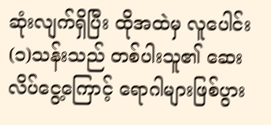ဆုံးလျက်ရှိပြီး ထိုအထဲမှ လူပေါင်း(၁)သန်းသည် တစ်ပါးသူ၏ ဆေးလိပ်ငွေ့ကြောင့် ရောဂါများဖြစ်ပွား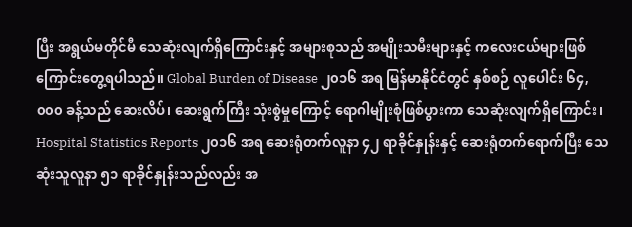ပြီး အရွယ်မတိုင်မီ သေဆုံးလျက်ရှိကြောင်းနှင့် အများစုသည် အမျိုးသမီးများနှင့် ကလေးငယ်များဖြစ်ကြောင်းတွေ့ရပါသည်။ Global Burden of Disease ၂၀၁၆ အရ မြန်မာနိုင်ငံတွင် နှစ်စဉ် လူပေါင်း ၆၄,၀၀၀ ခန့်သည် ဆေးလိပ်၊ ဆေးရွက်ကြီး သုံးစွဲမှုကြောင့် ရောဂါမျိုးစုံဖြစ်ပွားကာ သေဆုံးလျက်ရှိကြောင်း၊ Hospital Statistics Reports ၂၀၁၆ အရ ဆေးရုံတက်လူနာ ၄၂ ရာခိုင်နှုန်းနှင့် ဆေးရုံတက်ရောက်ပြီး သေဆုံးသူလူနာ ၅၁ ရာခိုင်နှုန်းသည်လည်း အ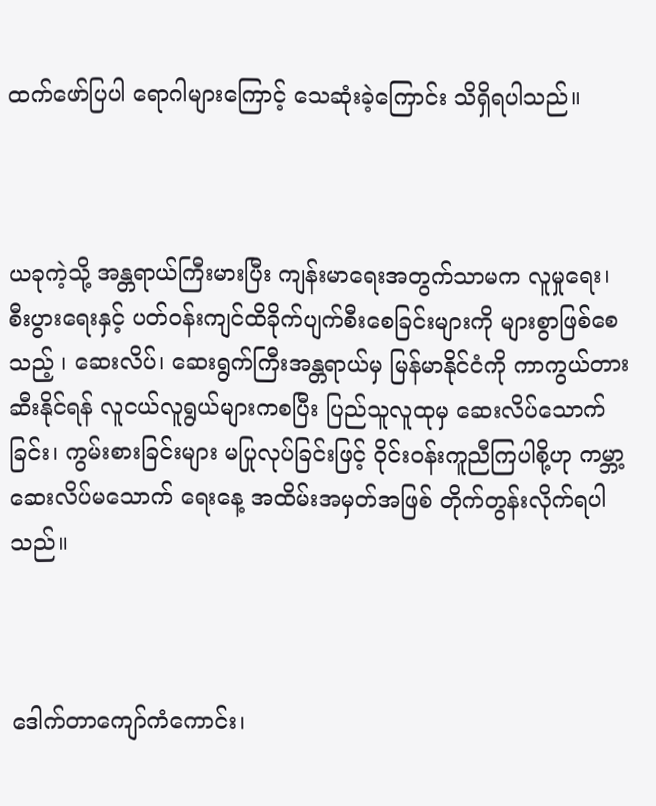ထက်ဖော်ပြပါ ရောဂါများကြောင့် သေဆုံးခဲ့ကြောင်း သိရှိရပါသည်။



ယခုကဲ့သို့ အန္တရာယ်ကြီးမားပြီး ကျန်းမာရေးအတွက်သာမက လူမှုရေး၊ စီးပွားရေးနှင့် ပတ်ဝန်းကျင်ထိခိုက်ပျက်စီးစေခြင်းများကို များစွာဖြစ်စေသည့် ၊ ဆေးလိပ်၊ ဆေးရွက်ကြီးအန္တရာယ်မှ မြန်မာနိုင်ငံကို ကာကွယ်တားဆီးနိုင်ရန် လူငယ်လူရွယ်များကစပြီး ပြည်သူလူထုမှ ဆေးလိပ်သောက်ခြင်း၊ ကွမ်းစားခြင်းများ မပြုလုပ်ခြင်းဖြင့် ဝိုင်းဝန်းကူညီကြပါစို့ဟု ကမ္ဘာ့ဆေးလိပ်မသောက် ရေးနေ့ အထိမ်းအမှတ်အဖြစ် တိုက်တွန်းလိုက်ရပါသည်။



ဒေါက်တာကျော်ကံကောင်း၊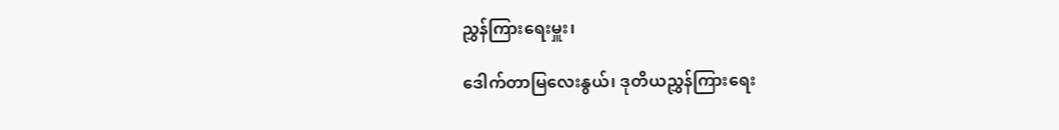ညွှန်ကြားရေးမှူး၊

ဒေါက်တာမြလေးနွယ်၊ ဒုတိယညွှန်ကြားရေး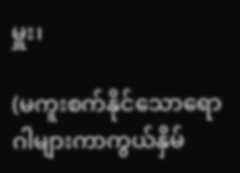မှူး၊

(မကူးစက်နိုင်သောရောဂါများကာကွယ်နှိမ်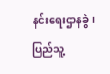နင်းရေးဌာနခွဲ၊ ပြည်သူ့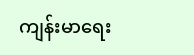ကျန်းမာရေး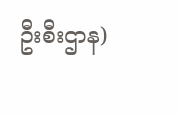ဦးစီးဌာန)